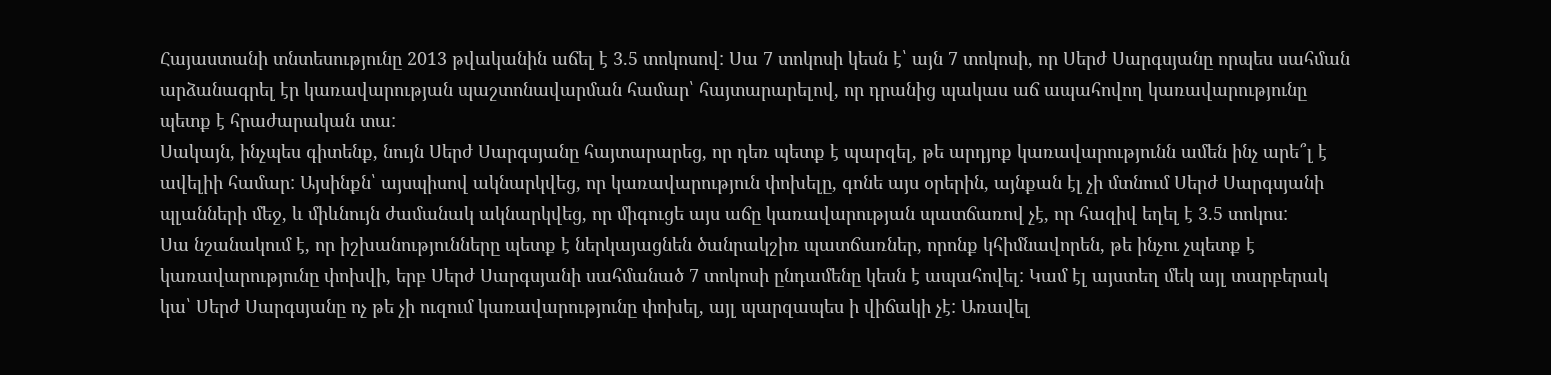Հայաստանի տնտեսությունը 2013 թվականին աճել է 3.5 տոկոսով: Սա 7 տոկոսի կեսն է՝ այն 7 տոկոսի, որ Սերժ Սարգսյանը որպես սահման արձանագրել էր կառավարության պաշտոնավարման համար՝ հայտարարելով, որ դրանից պակաս աճ ապահովող կառավարությունը պետք է հրաժարական տա:
Սակայն, ինչպես գիտենք, նույն Սերժ Սարգսյանը հայտարարեց, որ դեռ պետք է պարզել, թե արդյոք կառավարությունն ամեն ինչ արե՞լ է ավելիի համար: Այսինքն՝ այսպիսով ակնարկվեց, որ կառավարություն փոխելը, գոնե այս օրերին, այնքան էլ չի մտնում Սերժ Սարգսյանի պլանների մեջ, և միևնույն ժամանակ ակնարկվեց, որ միգուցե այս աճը կառավարության պատճառով չէ, որ հազիվ եղել է 3.5 տոկոս:
Սա նշանակում է, որ իշխանությունները պետք է ներկայացնեն ծանրակշիռ պատճառներ, որոնք կհիմնավորեն, թե ինչու չպետք է կառավարությունը փոխվի, երբ Սերժ Սարգսյանի սահմանած 7 տոկոսի ընդամենը կեսն է ապահովել: Կամ էլ այստեղ մեկ այլ տարբերակ կա՝ Սերժ Սարգսյանը ոչ թե չի ուզում կառավարությունը փոխել, այլ պարզապես ի վիճակի չէ: Առավել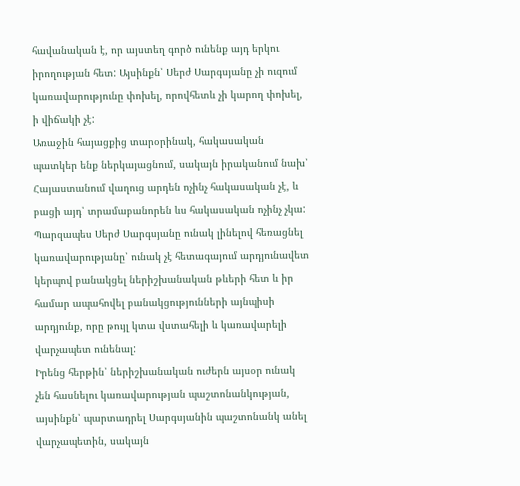հավանական է, որ այստեղ գործ ունենք այդ երկու իրողության հետ: Այսինքն՝ Սերժ Սարգսյանը չի ուզում կառավարությունը փոխել, որովհետև չի կարող փոխել, ի վիճակի չէ:
Առաջին հայացքից տարօրինակ, հակասական պատկեր ենք ներկայացնում, սակայն իրականում նախ՝ Հայաստանում վաղուց արդեն ոչինչ հակասական չէ, և բացի այդ՝ տրամաբանորեն ևս հակասական ոչինչ չկա: Պարզապես Սերժ Սարգսյանը ունակ լինելով հեռացնել կառավարությանը՝ ունակ չէ հետագայում արդյունավետ կերպով բանակցել ներիշխանական թևերի հետ և իր համար ապահովել բանակցությունների այնպիսի արդյունք, որը թույլ կտա վստահելի և կառավարելի վարչապետ ունենալ:
Իրենց հերթին՝ ներիշխանական ուժերն այսօր ունակ չեն հասնելու կառավարության պաշտոնանկության, այսինքն՝ պարտադրել Սարգսյանին պաշտոնանկ անել վարչապետին, սակայն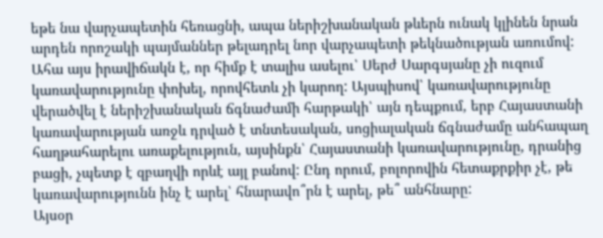եթե նա վարչապետին հեռացնի, ապա ներիշխանական թևերն ունակ կլինեն նրան արդեն որոշակի պայմաններ թելադրել նոր վարչապետի թեկնածության առումով:
Ահա այս իրավիճակն է, որ հիմք է տալիս ասելու՝ Սերժ Սարգսյանը չի ուզում կառավարությունը փոխել, որովհետև չի կարող: Այսպիսով՝ կառավարությունը վերածվել է ներիշխանական ճգնաժամի հարթակի՝ այն դեպքում, երբ Հայաստանի կառավարության առջև դրված է տնտեսական, սոցիալական ճգնաժամը անհապաղ հաղթահարելու առաքելություն, այսինքն՝ Հայաստանի կառավարությունը, դրանից բացի, չպետք է զբաղվի որևէ այլ բանով: Ընդ որում, բոլորովին հետաքրքիր չէ, թե կառավարությունն ինչ է արել՝ հնարավո՞րն է արել, թե՞ անհնարը:
Այսօր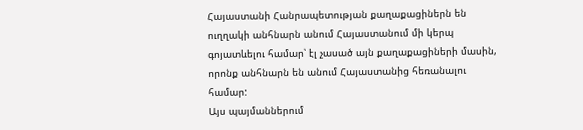Հայաստանի Հանրապետության քաղաքացիներն են ուղղակի անհնարն անում Հայաստանում մի կերպ գոյատևելու համար՝ էլ չասած այն քաղաքացիների մասին, որոնք անհնարն են անում Հայաստանից հեռանալու համար:
Այս պայմաններում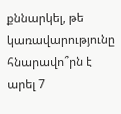քննարկել, թե կառավարությունը հնարավո՞րն է արել 7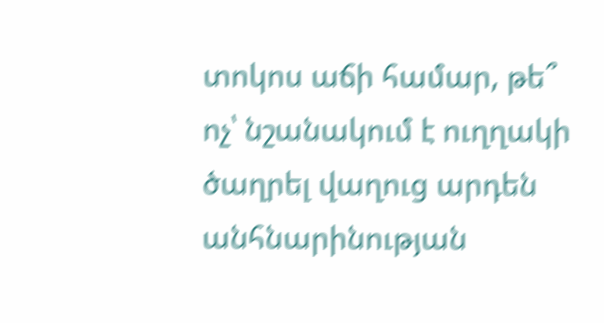տոկոս աճի համար, թե՞ ոչ՝ նշանակում է ուղղակի ծաղրել վաղուց արդեն անհնարինության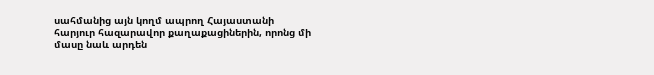սահմանից այն կողմ ապրող Հայաստանի հարյուր հազարավոր քաղաքացիներին, որոնց մի մասը նաև արդեն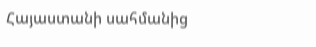Հայաստանի սահմանից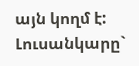այն կողմ է:
Լուսանկարը`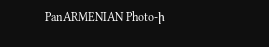PanARMENIAN Photo-ի